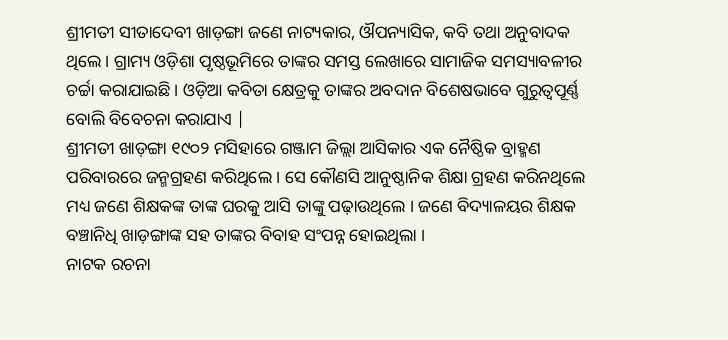ଶ୍ରୀମତୀ ସୀତାଦେବୀ ଖାଡ଼ଙ୍ଗା ଜଣେ ନାଟ୍ୟକାର, ଔପନ୍ୟାସିକ, କବି ତଥା ଅନୁବାଦକ ଥିଲେ । ଗ୍ରାମ୍ୟ ଓଡ଼ିଶା ପୃଷ୍ଠଭୂମିରେ ତାଙ୍କର ସମସ୍ତ ଲେଖାରେ ସାମାଜିକ ସମସ୍ୟାବଳୀର ଚର୍ଚ୍ଚା କରାଯାଇଛି। ଓଡ଼ିଆ କବିତା କ୍ଷେତ୍ରକୁ ତାଙ୍କର ଅବଦାନ ବିଶେଷଭାବେ ଗୁରୁତ୍ୱପୂର୍ଣ୍ଣ ବୋଲି ବିବେଚନା କରାଯାଏ |
ଶ୍ରୀମତୀ ଖାଡ଼ଙ୍ଗା ୧୯୦୨ ମସିହାରେ ଗଞ୍ଜାମ ଜିଲ୍ଲା ଆସିକାର ଏକ ନୈଷ୍ଠିକ ବ୍ରାହ୍ମଣ ପରିବାରରେ ଜନ୍ମଗ୍ରହଣ କରିଥିଲେ । ସେ କୌଣସି ଆନୁଷ୍ଠାନିକ ଶିକ୍ଷା ଗ୍ରହଣ କରିନଥିଲେ ମଧ୍ୟ ଜଣେ ଶିକ୍ଷକଙ୍କ ତାଙ୍କ ଘରକୁ ଆସି ତାଙ୍କୁ ପଢ଼ାଉଥିଲେ । ଜଣେ ବିଦ୍ୟାଳୟର ଶିକ୍ଷକ ବଞ୍ଚାନିଧି ଖାଡ଼ଙ୍ଗାଙ୍କ ସହ ତାଙ୍କର ବିବାହ ସଂପନ୍ନ ହୋଇଥିଲା ।
ନାଟକ ରଚନା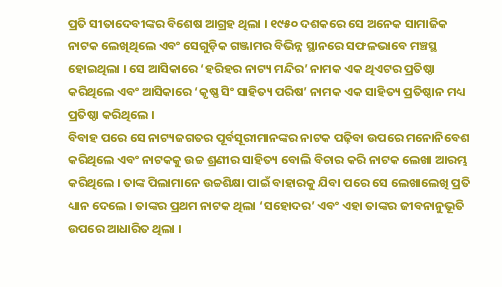ପ୍ରତି ସୀତାଦେବୀଙ୍କର ବିଶେଷ ଆଗ୍ରହ ଥିଲା । ୧୯୫୦ ଦଶକରେ ସେ ଅନେକ ସାମାଜିକ ନାଟକ ଲେଖିଥିଲେ ଏବଂ ସେଗୁଡ଼ିକ ଗଞ୍ଜାମର ବିଭିନ୍ନ ସ୍ଥାନରେ ସଫଳଭାବେ ମଞ୍ଚସ୍ଥ ହୋଇଥିଲା । ସେ ଆସିକାରେ ‘ହରିହର ନାଟ୍ୟ ମନ୍ଦିର’ ନାମକ ଏକ ଥିଏଟର ପ୍ରତିଷ୍ଠା କରିଥିଲେ ଏବଂ ଆସିକାରେ ‘କୃଷ୍ଣ ସିଂ ସାହିତ୍ୟ ପରିଷ’ ନାମକ ଏକ ସାହିତ୍ୟ ପ୍ରତିଷ୍ଠାନ ମଧ୍ୟ ପ୍ରତିଷ୍ଠା କରିଥିଲେ ।
ବିବାହ ପରେ ସେ ନାଟ୍ୟଜଗତର ପୂର୍ବସୂରୀମାନଙ୍କର ନାଟକ ପଢ଼ିବା ଉପରେ ମନୋନିବେଶ କରିଥିଲେ ଏବଂ ନାଟକକୁ ଉଚ୍ଚ ଶ୍ରଣୀର ସାହିତ୍ୟ ବୋଲି ବିଚାର କରି ନାଟକ ଲେଖା ଆରମ୍ଭ କରିଥିଲେ । ତାଙ୍କ ପିଲାମାନେ ଉଚ୍ଚଶିକ୍ଷା ପାଇଁ ବାହାରକୁ ଯିବା ପରେ ସେ ଲେଖାଲେଖି ପ୍ରତି ଧ୍ୟାନ ଦେଲେ । ତାଙ୍କର ପ୍ରଥମ ନାଟକ ଥିଲା ‘ସହୋଦର’ ଏବଂ ଏହା ତାଙ୍କର ଜୀବନାନୁଭୂତି ଉପରେ ଆଧାରିତ ଥିଲା ।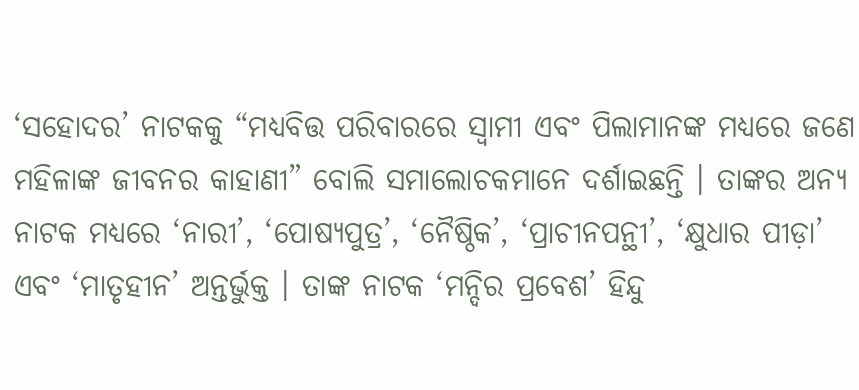‘ସହୋଦର’ ନାଟକକୁ “ମଧ୍ୟବିତ୍ତ ପରିବାରରେ ସ୍ୱାମୀ ଏବଂ ପିଲାମାନଙ୍କ ମଧ୍ୟରେ ଜଣେ ମହିଳାଙ୍କ ଜୀବନର କାହାଣୀ” ବୋଲି ସମାଲୋଚକମାନେ ଦର୍ଶାଇଛନ୍ତି । ତାଙ୍କର ଅନ୍ୟ ନାଟକ ମଧ୍ୟରେ ‘ନାରୀ’, ‘ପୋଷ୍ୟପୁତ୍ର’, ‘ନୈଷ୍ଠିକ’, ‘ପ୍ରାଚୀନପନ୍ଥୀ’, ‘କ୍ଷୁଧାର ପୀଡ଼ା’ ଏବଂ ‘ମାତୃହୀନ’ ଅନ୍ତର୍ଭୁକ୍ତ । ତାଙ୍କ ନାଟକ ‘ମନ୍ଦିର ପ୍ରବେଶ’ ହିନ୍ଦୁ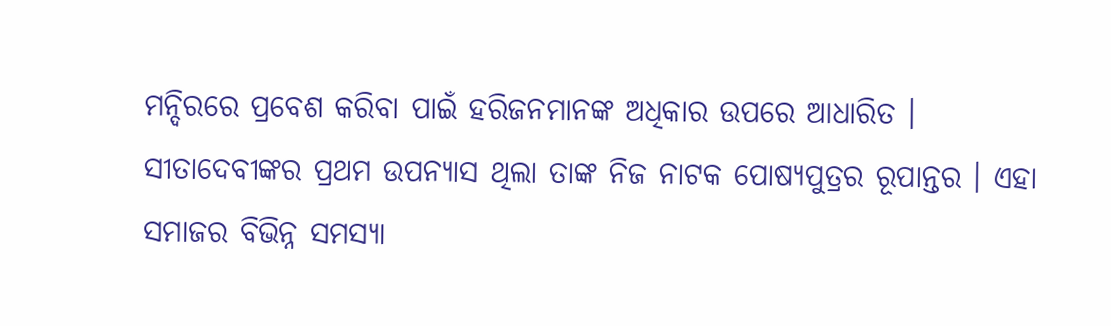ମନ୍ଦିରରେ ପ୍ରବେଶ କରିବା ପାଇଁ ହରିଜନମାନଙ୍କ ଅଧିକାର ଉପରେ ଆଧାରିତ ।
ସୀତାଦେବୀଙ୍କର ପ୍ରଥମ ଉପନ୍ୟାସ ଥିଲା ତାଙ୍କ ନିଜ ନାଟକ ପୋଷ୍ୟପୁତ୍ରର ରୂପାନ୍ତର । ଏହା ସମାଜର ବିଭିନ୍ନ ସମସ୍ୟା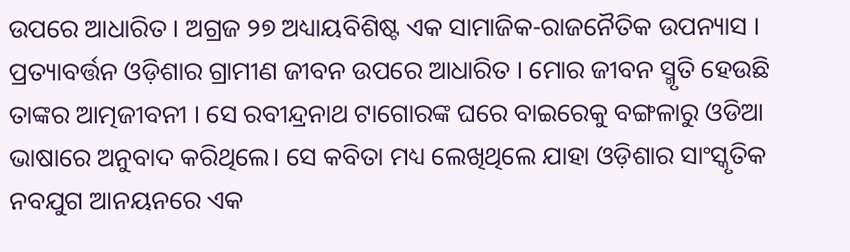ଉପରେ ଆଧାରିତ । ଅଗ୍ରଜ ୨୭ ଅଧ୍ୟାୟବିଶିଷ୍ଟ ଏକ ସାମାଜିକ-ରାଜନୈତିକ ଉପନ୍ୟାସ । ପ୍ରତ୍ୟାବର୍ତ୍ତନ ଓଡ଼ିଶାର ଗ୍ରାମୀଣ ଜୀବନ ଉପରେ ଆଧାରିତ । ମୋର ଜୀବନ ସ୍ମୃତି ହେଉଛି ତାଙ୍କର ଆତ୍ମଜୀବନୀ । ସେ ରବୀନ୍ଦ୍ରନାଥ ଟାଗୋରଙ୍କ ଘରେ ବାଇରେକୁ ବଙ୍ଗଳାରୁ ଓଡିଆ ଭାଷାରେ ଅନୁବାଦ କରିଥିଲେ। ସେ କବିତା ମଧ୍ୟ ଲେଖିଥିଲେ ଯାହା ଓଡ଼ିଶାର ସାଂସ୍କୃତିକ ନବଯୁଗ ଆନୟନରେ ଏକ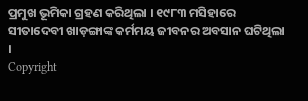ପ୍ରମୁଖ ଭୂମିକା ଗ୍ରହଣ କରିଥିଲା । ୧୯୮୩ ମସିହାରେ ସୀତାଦେବୀ ଖାଡ଼ଙ୍ଗାଙ୍କ କର୍ମମୟ ଜୀବନର ଅବସାନ ଘଟିଥିଲା ।
Copyright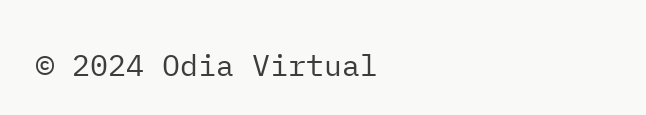© 2024 Odia Virtual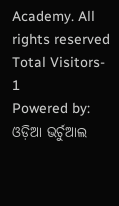Academy. All rights reserved Total Visitors- 1
Powered by: ଓଡ଼ିଆ ଭର୍ଚୁଆଲ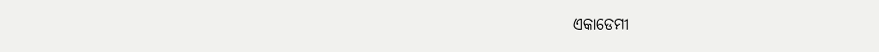ଏକାଡେମୀ